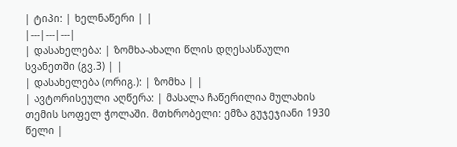| ტიპი: | ხელნაწერი | |
|---|---|---|
| დასახელება: | ზომხა-ახალი წლის დღესასწაული სვანეთში (გვ.3) | |
| დასახელება (ორიგ.): | ზომხა | |
| ავტორისეული აღწერა: | მასალა ჩაწერილია მულახის თემის სოფელ ჭოლაში. მთხრობელი: ემზა გუჯეჯიანი 1930 წელი |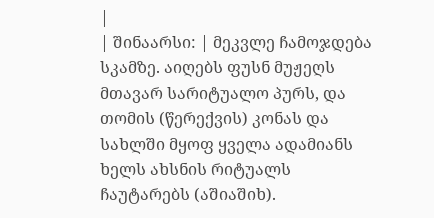|
| შინაარსი: | მეკვლე ჩამოჯდება სკამზე. აიღებს ფუსნ მუჟეღს მთავარ სარიტუალო პურს, და თომის (წერექვის) კონას და სახლში მყოფ ყველა ადამიანს ხელს ახსნის რიტუალს ჩაუტარებს (აშიაშიხ).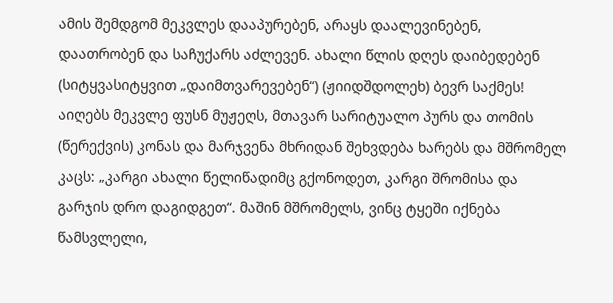ამის შემდგომ მეკვლეს დააპურებენ, არაყს დაალევინებენ, დაათრობენ და საჩუქარს აძლევენ. ახალი წლის დღეს დაიბედებენ (სიტყვასიტყვით „დაიმთვარევებენ“) (ჟიიდშდოლეხ) ბევრ საქმეს! აიღებს მეკვლე ფუსნ მუჟეღს, მთავარ სარიტუალო პურს და თომის (წერექვის) კონას და მარჯვენა მხრიდან შეხვდება ხარებს და მშრომელ კაცს: „კარგი ახალი წელიწადიმც გქონოდეთ, კარგი შრომისა და გარჯის დრო დაგიდგეთ“. მაშინ მშრომელს, ვინც ტყეში იქნება წამსვლელი,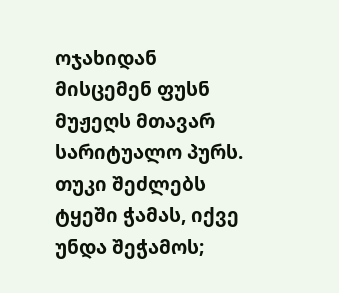ოჯახიდან მისცემენ ფუსნ მუჟეღს მთავარ სარიტუალო პურს. თუკი შეძლებს ტყეში ჭამას, იქვე უნდა შეჭამოს;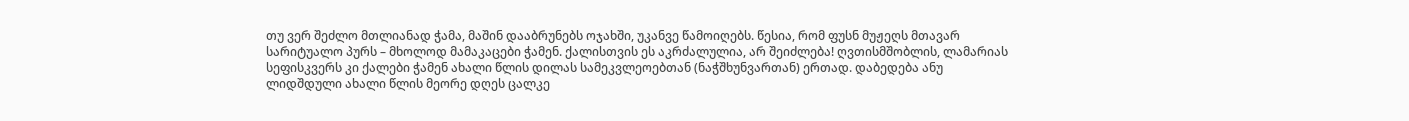თუ ვერ შეძლო მთლიანად ჭამა, მაშინ დააბრუნებს ოჯახში, უკანვე წამოიღებს. წესია, რომ ფუსნ მუჟეღს მთავარ სარიტუალო პურს – მხოლოდ მამაკაცები ჭამენ. ქალისთვის ეს აკრძალულია, არ შეიძლება! ღვთისმშობლის, ლამარიას სეფისკვერს კი ქალები ჭამენ ახალი წლის დილას სამეკვლეოებთან (ნაჭშხუნვართან) ერთად. დაბედება ანუ ლიდშდული ახალი წლის მეორე დღეს ცალკე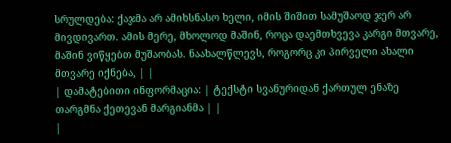სრულდება: ქაჯმა არ ამიხსნასო ხელი, იმის შიშით სამუშაოდ ჯერ არ მივდივართ. ამის მერე, მხოლოდ მაშინ, როცა დაემთხვევა კარგი მთვარე, მაშინ ვიწყებთ მუშაობას. ნაახალწლევს, როგორც კი პირველი ახალი მთვარე იქნება, | |
| დამატებითი ინფორმაცია: | ტექსტი სვანურიდან ქართულ ენაზე თარგმნა ქეთევან მარგიანმა | |
|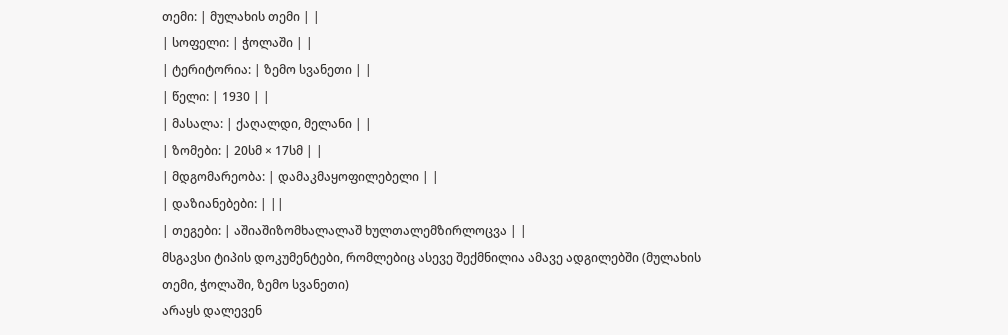თემი: | მულახის თემი | |
| სოფელი: | ჭოლაში | |
| ტერიტორია: | ზემო სვანეთი | |
| წელი: | 1930 | |
| მასალა: | ქაღალდი, მელანი | |
| ზომები: | 20სმ × 17სმ | |
| მდგომარეობა: | დამაკმაყოფილებელი | |
| დაზიანებები: | ||
| თეგები: | აშიაშიზომხალალაშ ხულთალემზირლოცვა | |
მსგავსი ტიპის დოკუმენტები, რომლებიც ასევე შექმნილია ამავე ადგილებში (მულახის თემი, ჭოლაში, ზემო სვანეთი)
არაყს დალევენ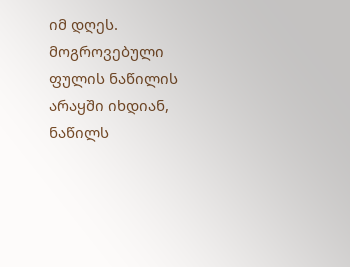იმ დღეს. მოგროვებული ფულის ნაწილის არაყში იხდიან, ნაწილს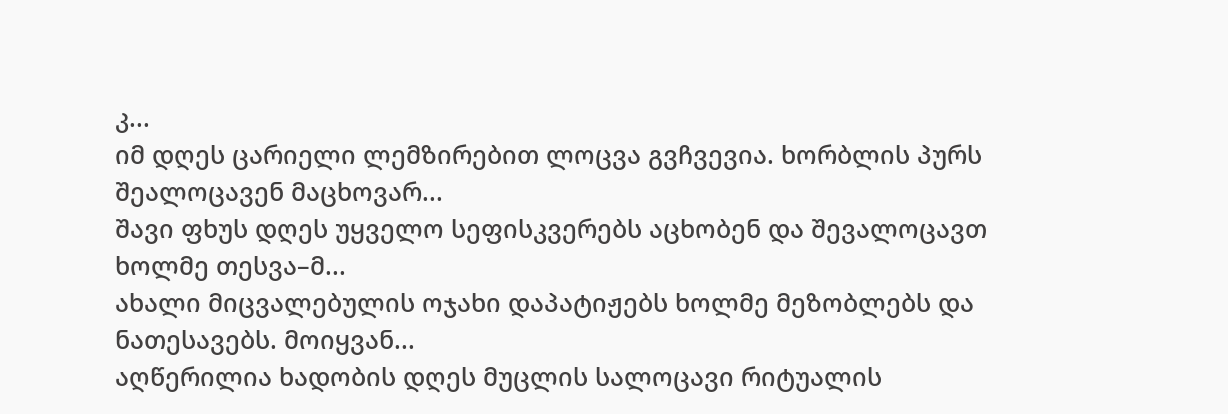კ...
იმ დღეს ცარიელი ლემზირებით ლოცვა გვჩვევია. ხორბლის პურს შეალოცავენ მაცხოვარ...
შავი ფხუს დღეს უყველო სეფისკვერებს აცხობენ და შევალოცავთ ხოლმე თესვა–მ...
ახალი მიცვალებულის ოჯახი დაპატიჟებს ხოლმე მეზობლებს და ნათესავებს. მოიყვან...
აღწერილია ხადობის დღეს მუცლის სალოცავი რიტუალის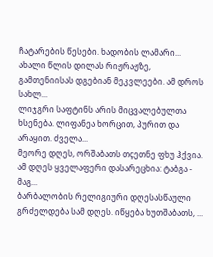ჩატარების წესები. ხადობის ლამარი...
ახალი წლის დილას რიჟრაჟზე, გამთენიისას დგებიან მეკვლეები. ამ დროს სახლ...
ლიჯგრი საფტინს არის მიცვალებულთა ხსენება. ლიფანეა ხორცით, პურით და არაყით. ძველა...
მეორე დღეს, ორშაბათს თçეთნე ფხუ ჰქვია. ამ დღეს ყველაფერი დასარეცხია: ტაბგა - მაგ...
ბარბალობის რელიგიური დღესასწაული გრძელდება სამ დღეს. იწყება ხუთშაბათს, ...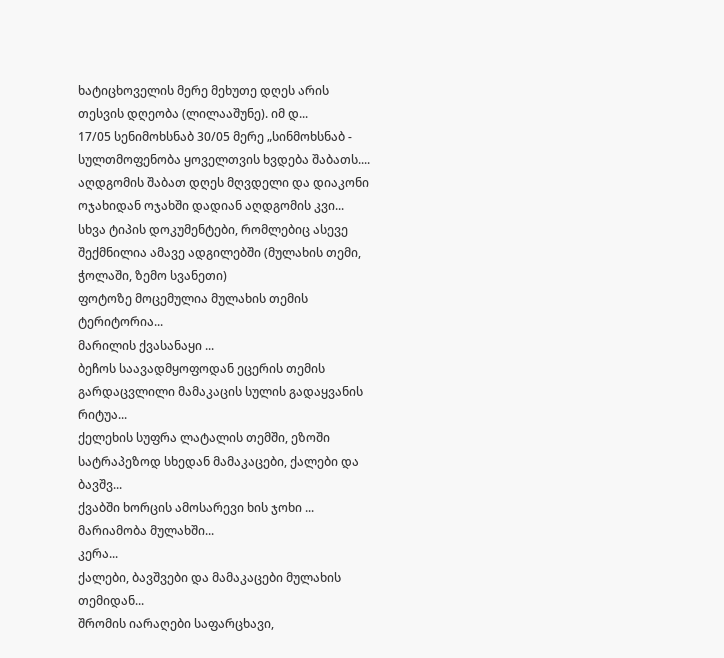ხატიცხოველის მერე მეხუთე დღეს არის თესვის დღეობა (ლილააშუნე). იმ დ...
17/05 სენიმოხსნაბ 30/05 მერე „სინმოხსნაბ - სულთმოფენობა ყოველთვის ხვდება შაბათს....
აღდგომის შაბათ დღეს მღვდელი და დიაკონი ოჯახიდან ოჯახში დადიან აღდგომის კვი...
სხვა ტიპის დოკუმენტები, რომლებიც ასევე შექმნილია ამავე ადგილებში (მულახის თემი, ჭოლაში, ზემო სვანეთი)
ფოტოზე მოცემულია მულახის თემის ტერიტორია...
მარილის ქვასანაყი ...
ბეჩოს საავადმყოფოდან ეცერის თემის გარდაცვლილი მამაკაცის სულის გადაყვანის რიტუა...
ქელეხის სუფრა ლატალის თემში, ეზოში სატრაპეზოდ სხედან მამაკაცები, ქალები და ბავშვ...
ქვაბში ხორცის ამოსარევი ხის ჯოხი ...
მარიამობა მულახში...
კერა...
ქალები, ბავშვები და მამაკაცები მულახის თემიდან...
შრომის იარაღები საფარცხავი,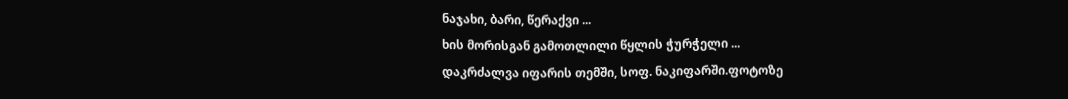ნაჯახი, ბარი, წერაქვი ...
ხის მორისგან გამოთლილი წყლის ჭურჭელი ...
დაკრძალვა იფარის თემში, სოფ. ნაკიფარში.ფოტოზე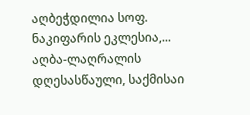აღბეჭდილია სოფ. ნაკიფარის ეკლესია,...
აღბა-ლაღრალის დღესასწაული, საქმისაი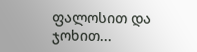ფალოსით და ჯოხით...